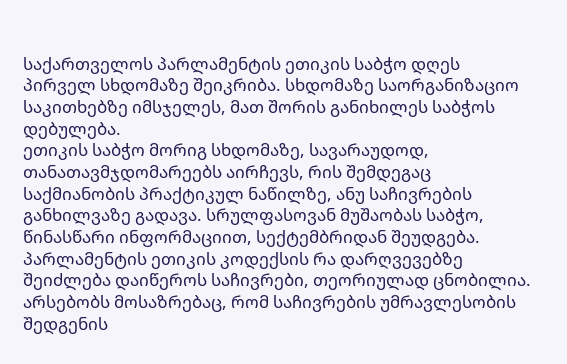საქართველოს პარლამენტის ეთიკის საბჭო დღეს პირველ სხდომაზე შეიკრიბა. სხდომაზე საორგანიზაციო საკითხებზე იმსჯელეს, მათ შორის განიხილეს საბჭოს დებულება.
ეთიკის საბჭო მორიგ სხდომაზე, სავარაუდოდ, თანათავმჯდომარეებს აირჩევს, რის შემდეგაც საქმიანობის პრაქტიკულ ნაწილზე, ანუ საჩივრების განხილვაზე გადავა. სრულფასოვან მუშაობას საბჭო, წინასწარი ინფორმაციით, სექტემბრიდან შეუდგება.
პარლამენტის ეთიკის კოდექსის რა დარღვევებზე შეიძლება დაიწეროს საჩივრები, თეორიულად ცნობილია. არსებობს მოსაზრებაც, რომ საჩივრების უმრავლესობის შედგენის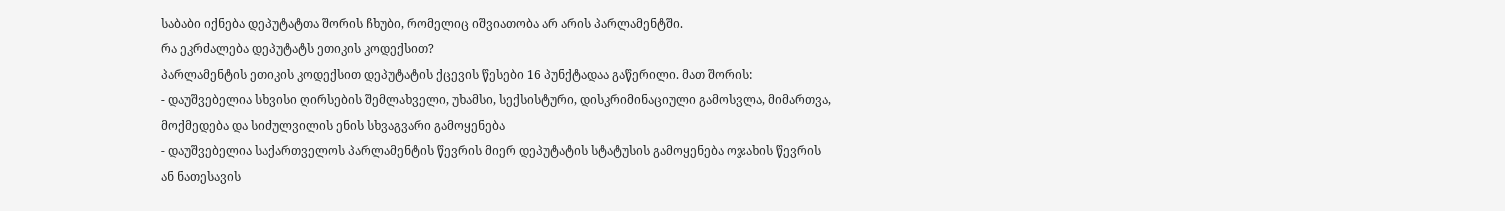საბაბი იქნება დეპუტატთა შორის ჩხუბი, რომელიც იშვიათობა არ არის პარლამენტში.
რა ეკრძალება დეპუტატს ეთიკის კოდექსით?
პარლამენტის ეთიკის კოდექსით დეპუტატის ქცევის წესები 16 პუნქტადაა გაწერილი. მათ შორის:
- დაუშვებელია სხვისი ღირსების შემლახველი, უხამსი, სექსისტური, დისკრიმინაციული გამოსვლა, მიმართვა, მოქმედება და სიძულვილის ენის სხვაგვარი გამოყენება
- დაუშვებელია საქართველოს პარლამენტის წევრის მიერ დეპუტატის სტატუსის გამოყენება ოჯახის წევრის ან ნათესავის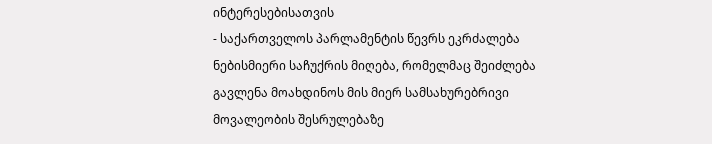ინტერესებისათვის
- საქართველოს პარლამენტის წევრს ეკრძალება ნებისმიერი საჩუქრის მიღება, რომელმაც შეიძლება გავლენა მოახდინოს მის მიერ სამსახურებრივი მოვალეობის შესრულებაზე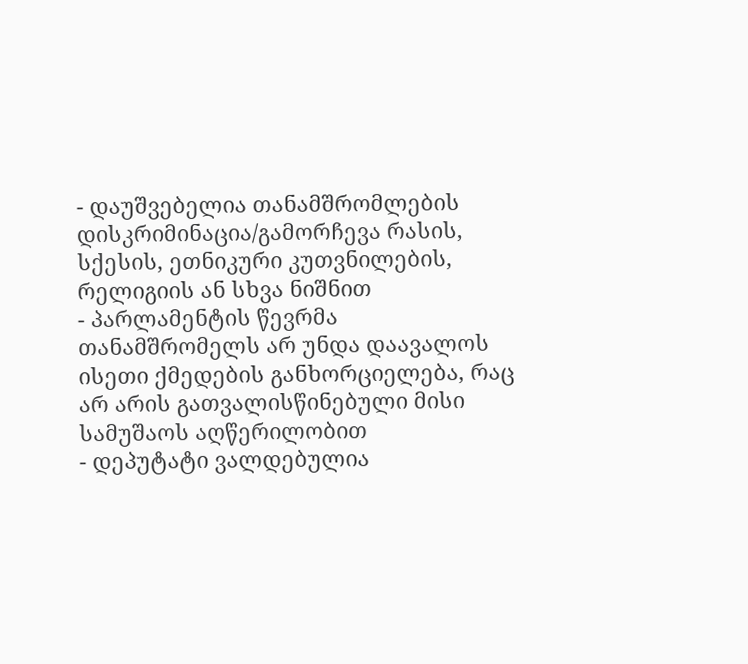- დაუშვებელია თანამშრომლების დისკრიმინაცია/გამორჩევა რასის, სქესის, ეთნიკური კუთვნილების, რელიგიის ან სხვა ნიშნით
- პარლამენტის წევრმა თანამშრომელს არ უნდა დაავალოს ისეთი ქმედების განხორციელება, რაც არ არის გათვალისწინებული მისი სამუშაოს აღწერილობით
- დეპუტატი ვალდებულია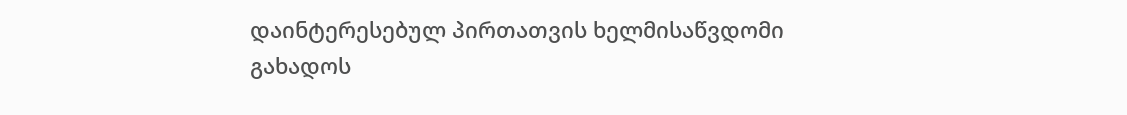დაინტერესებულ პირთათვის ხელმისაწვდომი გახადოს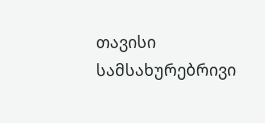თავისი სამსახურებრივი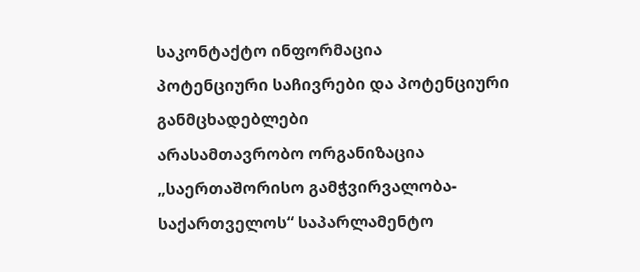საკონტაქტო ინფორმაცია
პოტენციური საჩივრები და პოტენციური განმცხადებლები
არასამთავრობო ორგანიზაცია „საერთაშორისო გამჭვირვალობა-საქართველოს“ საპარლამენტო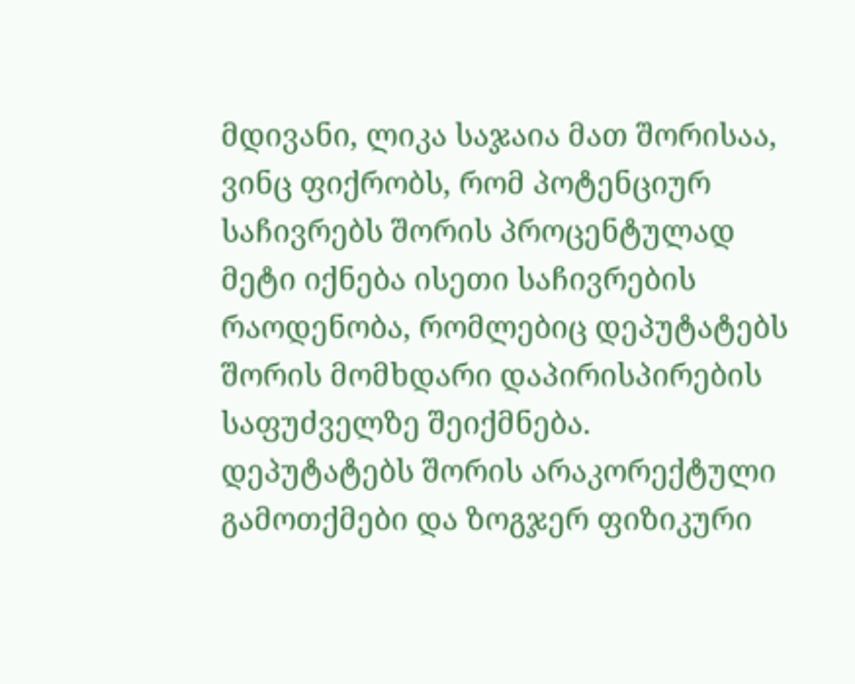მდივანი, ლიკა საჯაია მათ შორისაა, ვინც ფიქრობს, რომ პოტენციურ საჩივრებს შორის პროცენტულად მეტი იქნება ისეთი საჩივრების რაოდენობა, რომლებიც დეპუტატებს შორის მომხდარი დაპირისპირების საფუძველზე შეიქმნება.
დეპუტატებს შორის არაკორექტული გამოთქმები და ზოგჯერ ფიზიკური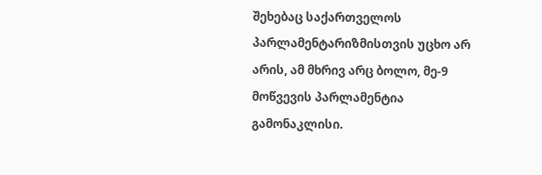შეხებაც საქართველოს პარლამენტარიზმისთვის უცხო არ არის, ამ მხრივ არც ბოლო, მე-9 მოწვევის პარლამენტია გამონაკლისი.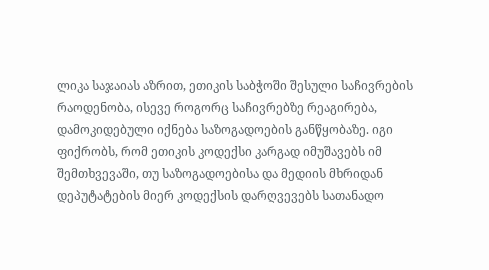ლიკა საჯაიას აზრით, ეთიკის საბჭოში შესული საჩივრების რაოდენობა, ისევე როგორც საჩივრებზე რეაგირება, დამოკიდებული იქნება საზოგადოების განწყობაზე. იგი ფიქრობს, რომ ეთიკის კოდექსი კარგად იმუშავებს იმ შემთხვევაში, თუ საზოგადოებისა და მედიის მხრიდან დეპუტატების მიერ კოდექსის დარღვევებს სათანადო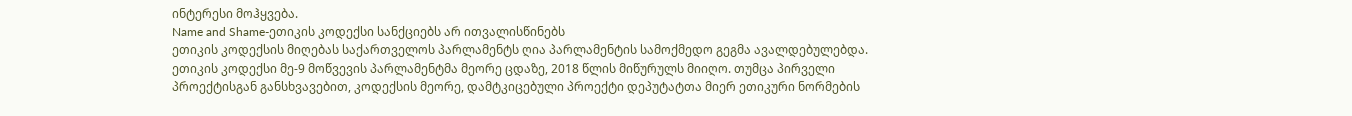ინტერესი მოჰყვება.
Name and Shame-ეთიკის კოდექსი სანქციებს არ ითვალისწინებს
ეთიკის კოდექსის მიღებას საქართველოს პარლამენტს ღია პარლამენტის სამოქმედო გეგმა ავალდებულებდა. ეთიკის კოდექსი მე-9 მოწვევის პარლამენტმა მეორე ცდაზე, 2018 წლის მიწურულს მიიღო. თუმცა პირველი პროექტისგან განსხვავებით, კოდექსის მეორე, დამტკიცებული პროექტი დეპუტატთა მიერ ეთიკური ნორმების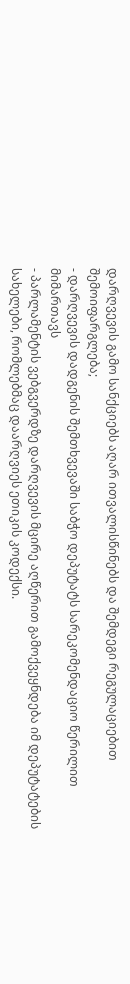დარღვევის გამო სანქციებს აღარ ითვალისწინებს და შემდეგი რეგულაციებით შემოიფარგლება;
- დარღვევის დადგენის შემთხვევაში საბჭო დეპუტატს სარეკომენდაციო წერილით მიმართავს
- პარლამენტის ვებგვერდზე დარღვევის მცირე აღწერით გამოქვეყნდება იმ დეპუტატების სახელები, რომლებმაც დაარღვიეს ეთიკის კოდექსი.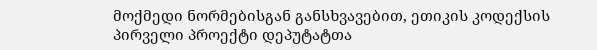მოქმედი ნორმებისგან განსხვავებით, ეთიკის კოდექსის პირველი პროექტი დეპუტატთა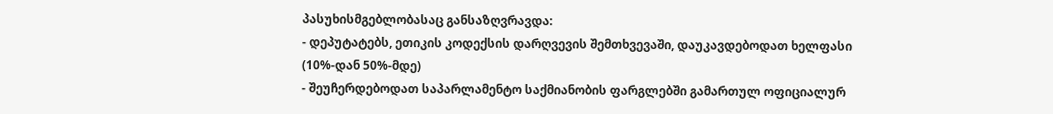პასუხისმგებლობასაც განსაზღვრავდა:
- დეპუტატებს, ეთიკის კოდექსის დარღვევის შემთხვევაში, დაუკავდებოდათ ხელფასი (10%-დან 50%-მდე)
- შეუჩერდებოდათ საპარლამენტო საქმიანობის ფარგლებში გამართულ ოფიციალურ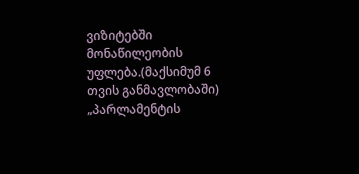ვიზიტებში მონაწილეობის უფლება.(მაქსიმუმ 6 თვის განმავლობაში)
„პარლამენტის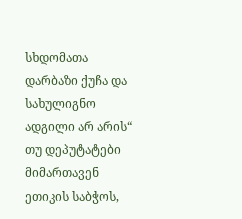სხდომათა დარბაზი ქუჩა და სახულიგნო ადგილი არ არის“
თუ დეპუტატები მიმართავენ ეთიკის საბჭოს,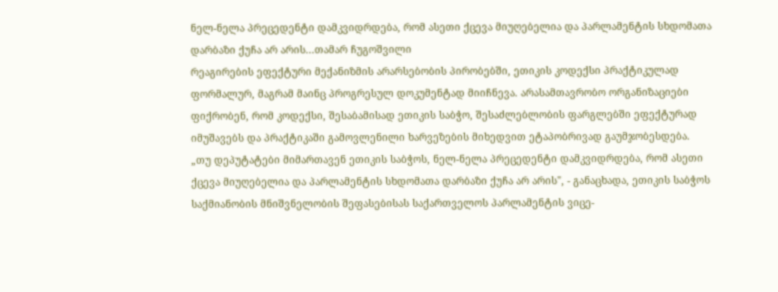ნელ-ნელა პრეცედენტი დამკვიდრდება, რომ ასეთი ქცევა მიუღებელია და პარლამენტის სხდომათა დარბაზი ქუჩა არ არის...თამარ ჩუგოშვილი
რეაგირების ეფექტური მექანიზმის არარსებობის პირობებში, ეთიკის კოდექსი პრაქტიკულად ფორმალურ, მაგრამ მაინც პროგრესულ დოკუმენტად მიიჩნევა. არასამთავრობო ორგანიზაციები ფიქრობენ, რომ კოდექსი, შესაბამისად ეთიკის საბჭო, შესაძლებლობის ფარგლებში ეფექტურად იმუშავებს და პრაქტიკაში გამოვლენილი ხარვეზების მიხედვით ეტაპობრივად გაუმჯობესდება.
„თუ დეპუტატები მიმართავენ ეთიკის საბჭოს, ნელ-ნელა პრეცედენტი დამკვიდრდება, რომ ასეთი ქცევა მიუღებელია და პარლამენტის სხდომათა დარბაზი ქუჩა არ არის", - განაცხადა, ეთიკის საბჭოს საქმიანობის მნიშვნელობის შეფასებისას საქართველოს პარლამენტის ვიცე-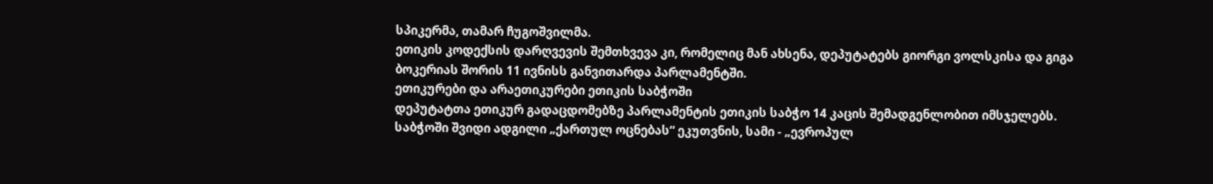სპიკერმა, თამარ ჩუგოშვილმა.
ეთიკის კოდექსის დარღვევის შემთხვევა კი, რომელიც მან ახსენა, დეპუტატებს გიორგი ვოლსკისა და გიგა ბოკერიას შორის 11 ივნისს განვითარდა პარლამენტში.
ეთიკურები და არაეთიკურები ეთიკის საბჭოში
დეპუტატთა ეთიკურ გადაცდომებზე პარლამენტის ეთიკის საბჭო 14 კაცის შემადგენლობით იმსჯელებს. საბჭოში შვიდი ადგილი „ქართულ ოცნებას“ ეკუთვნის, სამი - „ევროპულ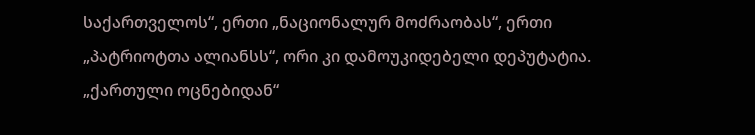საქართველოს“, ერთი „ნაციონალურ მოძრაობას“, ერთი „პატრიოტთა ალიანსს“, ორი კი დამოუკიდებელი დეპუტატია.
„ქართული ოცნებიდან“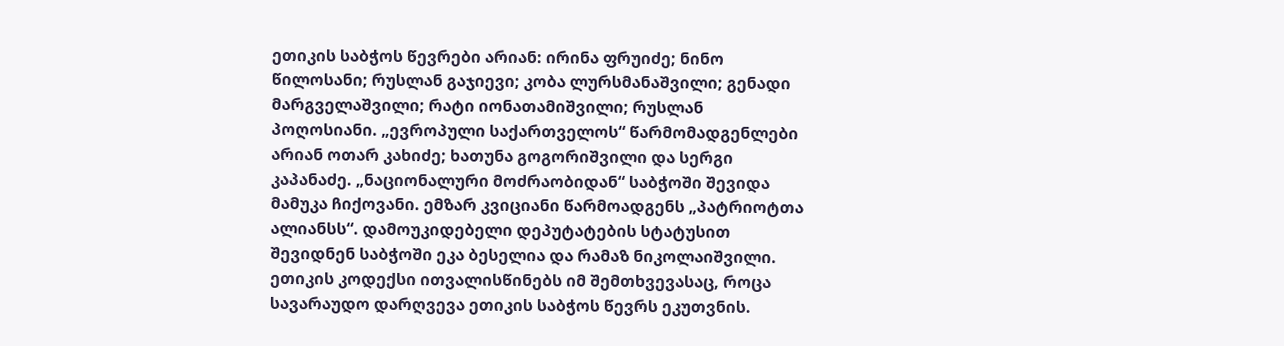ეთიკის საბჭოს წევრები არიან: ირინა ფრუიძე; ნინო წილოსანი; რუსლან გაჯიევი; კობა ლურსმანაშვილი; გენადი მარგველაშვილი; რატი იონათამიშვილი; რუსლან პოღოსიანი. „ევროპული საქართველოს“ წარმომადგენლები არიან ოთარ კახიძე; ხათუნა გოგორიშვილი და სერგი კაპანაძე. „ნაციონალური მოძრაობიდან“ საბჭოში შევიდა მამუკა ჩიქოვანი. ემზარ კვიციანი წარმოადგენს „პატრიოტთა ალიანსს“. დამოუკიდებელი დეპუტატების სტატუსით შევიდნენ საბჭოში ეკა ბესელია და რამაზ ნიკოლაიშვილი.
ეთიკის კოდექსი ითვალისწინებს იმ შემთხვევასაც, როცა სავარაუდო დარღვევა ეთიკის საბჭოს წევრს ეკუთვნის.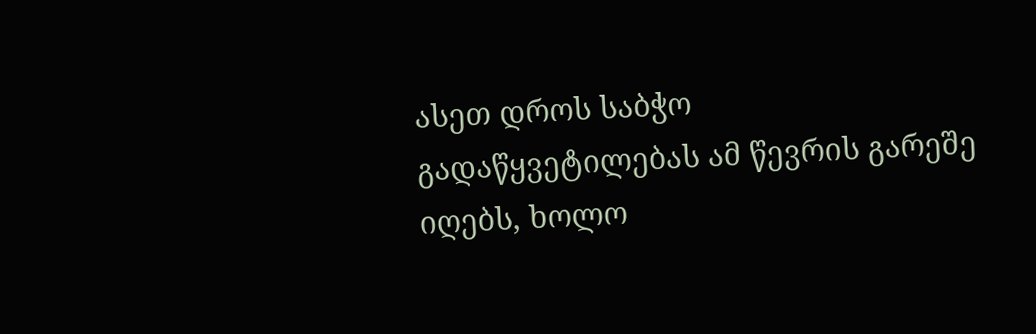ასეთ დროს საბჭო გადაწყვეტილებას ამ წევრის გარეშე იღებს, ხოლო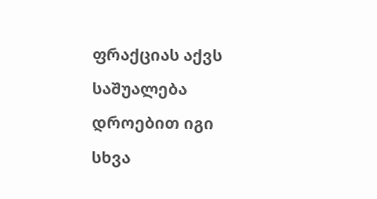ფრაქციას აქვს საშუალება დროებით იგი სხვა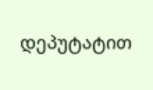დეპუტატით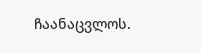ჩაანაცვლოს.